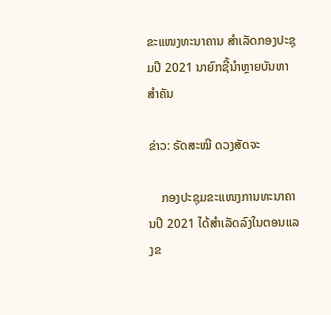ຂະແໜງທະນາຄານ ສຳເລັດກອງປະຊຸມປີ 2021 ນາຍົກຊີ້ນຳຫຼາຍບັນຫາສຳຄັນ

ຂ່າວ: ຣັດສະໝີ ດວງສັດຈະ

    ກອງປະຊຸມຂະແໜງການທະນາຄານປີ 2021 ໄດ້ສໍາເລັດລົງໃນຕອນແລງຂ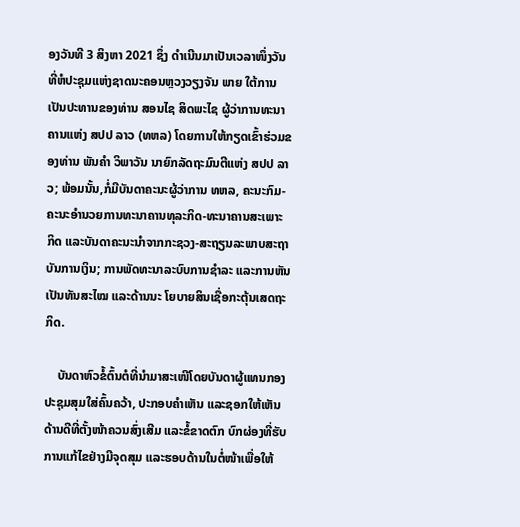ອງວັນທີ 3 ສິງຫາ 2021 ຊຶ່ງ ດໍາເນີນມາເປັນເວລາໜຶ່ງວັນທີ່ຫໍປະຊຸມແຫ່ງຊາດນະຄອນຫຼວງວຽງຈັນ ພາຍ ໃຕ້ການເປັນປະທານຂອງທ່ານ ສອນໄຊ ສິດພະໄຊ ຜູ້ວ່າການທະນາຄານແຫ່ງ ສປປ ລາວ (ທຫລ) ໂດຍການໃຫ້ກຽດເຂົ້າຮ່ວມຂອງທ່ານ ພັນຄໍາ ວິພາວັນ ນາຍົກລັດຖະມົນຕີແຫ່ງ ສປປ ລາວ; ພ້ອມນັ້ນ,ກໍ່ມີບັນດາຄະນະຜູ້ວ່າການ ທຫລ, ຄະນະກົມ-ຄະນະອໍານວຍການທະນາຄານທຸລະກິດ-ທະນາຄານສະເພາະ ກິດ ແລະບັນດາຄະນະນໍາຈາກກະຊວງ-ສະຖຽນລະພາບສະຖາບັນການເງິນ; ການພັດທະນາລະບົບການຊໍາລະ ແລະການຫັນເປັນທັນສະໄໝ ແລະດ້ານນະ ໂຍບາຍສິນເຊື່ອກະຕຸ້ນເສດຖະກິດ.

    ບັນດາຫົວຂໍ້ຕົ້ນຕໍທີ່ນໍາມາສະເໜີໂດຍບັນດາຜູ້ແທນກອງປະຊຸມສຸມໃສ່ຄົ້ນຄວ້າ, ປະກອບຄໍາເຫັນ ແລະຊອກໃຫ້ເຫັນດ້ານດີທີ່ຕັ້ງໜ້າຄວນສົ່ງເສີມ ແລະຂໍ້ຂາດຕົກ ບົກຜ່ອງທີ່ຮັບການແກ້ໄຂຢ່າງມີຈຸດສຸມ ແລະຮອບດ້ານໃນຕໍ່ໜ້າເພື່ອໃຫ້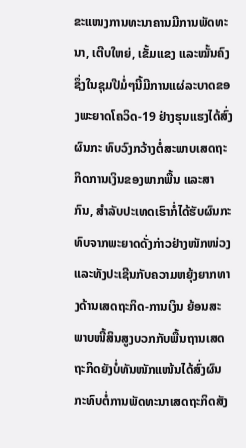ຂະແໜງການທະນາຄານມີການພັດທະນາ, ເຕີບໃຫຍ່, ເຂັ້ມແຂງ ແລະໝັ້ນຄົງຊຶ່ງໃນຊຸມປີມໍ່ໆນີ້ມີການແຜ່ລະບາດຂອງພະຍາດໂຄວິດ-19 ຢ່າງຮຸນແຮງໄດ້ສົ່ງຜົນກະ ທົບວົງກວ້າງຕໍ່ສະພາບເສດຖະກິດການເງິນຂອງພາກພື້ນ ແລະສາກົນ, ສໍາລັບປະເທດເຮົາກໍ່ໄດ້ຮັບຜົນກະທົບຈາກພະຍາດດັ່ງກ່າວຢ່າງໜັກໜ່ວງ ແລະທັງປະເຊີນກັບຄວາມຫຍຸ້ງຍາກທາງດ້ານເສດຖະກິດ-ການເງິນ ຍ້ອນສະພາບໜີ້ສິນສູງບວກກັບພື້ນຖານເສດຖະກິດຍັງບໍ່ທັນໜັກແໜ້ນໄດ້ສົ່ງຜົນກະທົບຕໍ່ການພັດທະນາເສດຖະກິດສັງ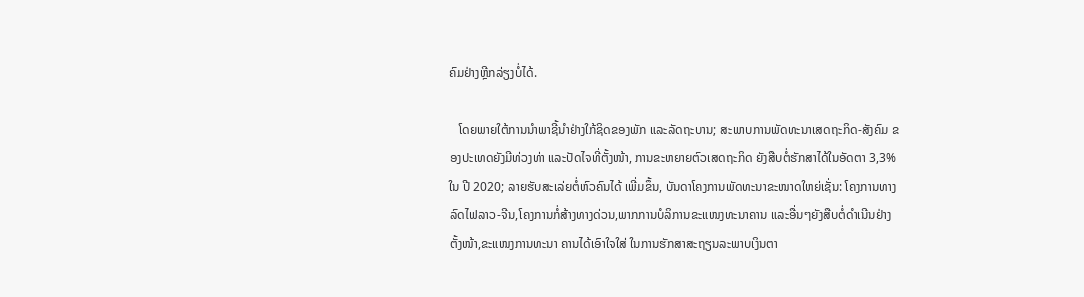ຄົມຢ່າງຫຼີກລ່ຽງບໍ່ໄດ້.

   ໂດຍພາຍໃຕ້ການນໍາພາຊີ້ນໍາຢ່າງໃກ້ຊິດຂອງພັກ ແລະລັດຖະບານ; ສະພາບການພັດທະນາເສດຖະກິດ-ສັງຄົມ ຂອງປະເທດຍັງມີທ່ວງທ່າ ແລະປັດໄຈທີ່ຕັ້ງໜ້າ, ການຂະຫຍາຍຕົວເສດຖະກິດ ຍັງສືບຕໍ່ຮັກສາໄດ້ໃນອັດຕາ 3,3% ໃນ ປີ 2020; ລາຍຮັບສະເລ່ຍຕໍ່ຫົວຄົນໄດ້ ເພີ່ມຂຶ້ນ, ບັນດາໂຄງການພັດທະນາຂະໜາດໃຫຍ່ເຊັ່ນ: ໂຄງການທາງລົດໄຟລາວ-ຈີນ,ໂຄງການກໍ່ສ້າງທາງດ່ວນ,ພາກການບໍລິການຂະແໜງທະນາຄານ ແລະອື່ນໆຍັງສືບຕໍ່ດໍາເນີນຢ່າງຕັ້ງໜ້າ,ຂະແໜງການທະນາ ຄານໄດ້ເອົາໃຈໃສ່ ໃນການຮັກສາສະຖຽນລະພາບເງິນຕາ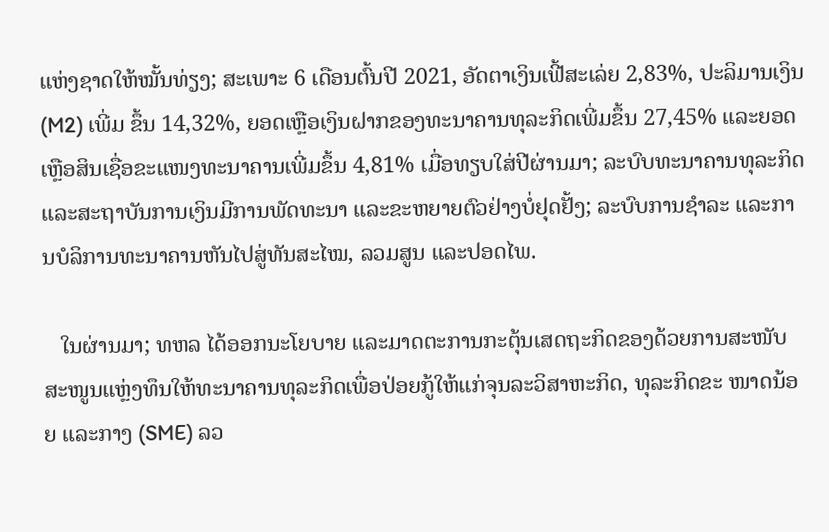ແຫ່ງຊາດໃຫ້ໝັ້ນທ່ຽງ; ສະເພາະ 6 ເດືອນຕົ້ນປີ 2021, ອັດຕາເງິນເຟີ້ສະເລ່ຍ 2,83%, ປະລິມານເງິນ (M2) ເພີ່ມ ຂຶ້ນ 14,32%, ຍອດເຫຼືອເງິນຝາກຂອງທະນາຄານທຸລະກິດເພີ່ມຂຶ້ນ 27,45% ແລະຍອດເຫຼືອສິນເຊື່ອຂະແໜງທະນາຄານເພີ່ມຂຶ້ນ 4,81% ເມື່ອທຽບໃສ່ປີຜ່ານມາ; ລະບົບທະນາຄານທຸລະກິດ ແລະສະຖາບັນການເງິນມີການພັດທະນາ ແລະຂະຫຍາຍຕົວຢ່າງບໍ່ຢຸດຢັ້ງ; ລະບົບການຊໍາລະ ແລະການບໍລິການທະນາຄານຫັນໄປສູ່ທັນສະໄໝ, ລວມສູນ ແລະປອດໄພ.

   ໃນຜ່ານມາ; ທຫລ ໄດ້ອອກນະໂຍບາຍ ແລະມາດຕະການກະຕຸ້ນເສດຖະກິດຂອງດ້ວຍການສະໜັບສະໜູນແຫຼ່ງທຶນໃຫ້ທະນາຄານທຸລະກິດເພື່ອປ່ອຍກູ້ໃຫ້ແກ່ຈຸນລະວິສາຫະກິດ, ທຸລະກິດຂະ ໜາດນ້ອຍ ແລະກາງ (SME) ລວ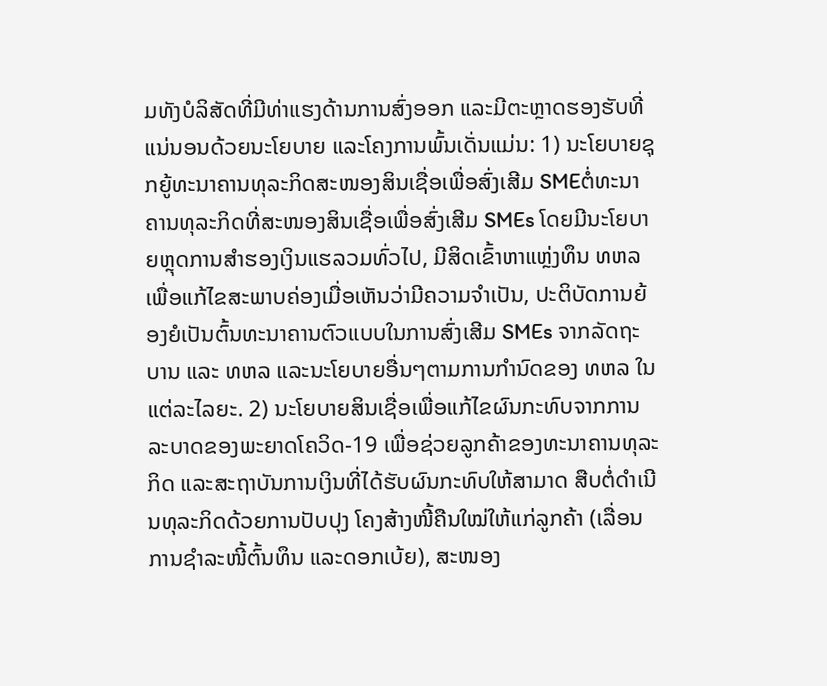ມທັງບໍລິສັດທີ່ມີທ່າແຮງດ້ານການສົ່ງອອກ ແລະມີຕະຫຼາດຮອງຮັບທີ່ແນ່ນອນດ້ວຍນະໂຍບາຍ ແລະໂຄງການພົ້ນເດັ່ນແມ່ນ: 1) ນະໂຍບາຍຊຸກຍູ້ທະນາຄານທຸລະກິດສະໜອງສິນເຊື່ອເພື່ອສົ່ງເສີມ SMEຕໍ່ທະນາຄານທຸລະກິດທີ່ສະໜອງສິນເຊື່ອເພື່ອສົ່ງເສີມ SMEs ໂດຍມີນະໂຍບາຍຫຼຸດການສໍາຮອງເງິນແຮລວມທົ່ວໄປ, ມີສິດເຂົ້າຫາແຫຼ່ງທຶນ ທຫລ ເພື່ອແກ້ໄຂສະພາບຄ່ອງເມື່ອເຫັນວ່າມີຄວາມຈໍາເປັນ, ປະຕິບັດການຍ້ອງຍໍເປັນຕົ້ນທະນາຄານຕົວແບບໃນການສົ່ງເສີມ SMEs ຈາກລັດຖະບານ ແລະ ທຫລ ແລະນະໂຍບາຍອື່ນໆຕາມການກໍານົດຂອງ ທຫລ ໃນແຕ່ລະໄລຍະ. 2) ນະໂຍບາຍສິນເຊື່ອເພື່ອແກ້ໄຂຜົນກະທົບຈາກການລະບາດຂອງພະຍາດໂຄວິດ-19 ເພື່ອຊ່ວຍລູກຄ້າຂອງທະນາຄານທຸລະກິດ ແລະສະຖາບັນການເງິນທີ່ໄດ້ຮັບຜົນກະທົບໃຫ້ສາມາດ ສືບຕໍ່ດໍາເນີນທຸລະກິດດ້ວຍການປັບປຸງ ໂຄງສ້າງໜີ້ຄືນໃໝ່ໃຫ້ແກ່ລູກຄ້າ (ເລື່ອນ ການຊໍາລະໜີ້ຕົ້ນທຶນ ແລະດອກເບ້ຍ), ສະໜອງ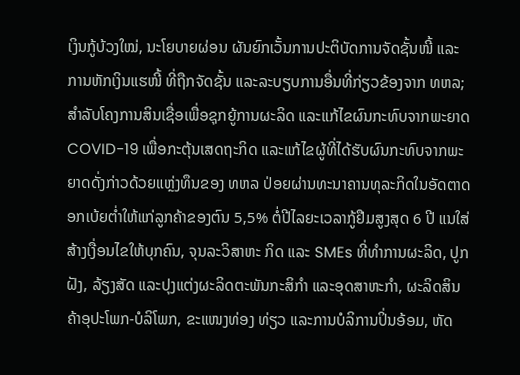ເງິນກູ້ບ້ວງໃໝ່, ນະໂຍບາຍຜ່ອນ ຜັນຍົກເວັ້ນການປະຕິບັດການຈັດຊັ້ນໜີ້ ແລະການຫັກເງິນແຮໜີ້ ທີ່ຖືກຈັດຊັ້ນ ແລະລະບຽບການອື່ນທີ່ກ່ຽວຂ້ອງຈາກ ທຫລ; ສໍາລັບໂຄງການສິນເຊື່ອເພື່ອຊຸກຍູ້ການຜະລິດ ແລະແກ້ໄຂຜົນກະທົບຈາກພະຍາດ COVID-19 ເພື່ອກະຕຸ້ນເສດຖະກິດ ແລະແກ້ໄຂຜູ້ທີ່ໄດ້ຮັບຜົນກະທົບຈາກພະຍາດດັ່ງກ່າວດ້ວຍແຫຼ່ງທຶນຂອງ ທຫລ ປ່ອຍຜ່ານທະນາຄານທຸລະກິດໃນອັດຕາດອກເບ້ຍຕໍ່າໃຫ້ແກ່ລູກຄ້າຂອງຕົນ 5,5% ຕໍ່ປີໄລຍະເວລາກູ້ຢືມສູງສຸດ 6 ປີ ແນໃສ່ສ້າງເງື່ອນໄຂໃຫ້ບຸກຄົນ, ຈຸນລະວິສາຫະ ກິດ ແລະ SMEs ທີ່ທໍາການຜະລິດ, ປູກຝັງ, ລ້ຽງສັດ ແລະປຸງແຕ່ງຜະລິດຕະພັນກະສິກໍາ ແລະອຸດສາຫະກໍາ, ຜະລິດສິນຄ້າອຸປະໂພກ-ບໍລິໂພກ, ຂະແໜງທ່ອງ ທ່ຽວ ແລະການບໍລິການປິ່ນອ້ອມ, ຫັດ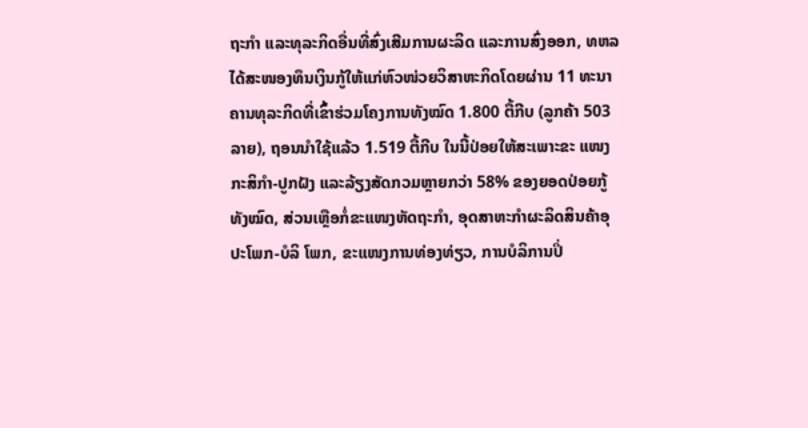ຖະກໍາ ແລະທຸລະກິດອື່ນທີ່ສົ່ງເສີມການຜະລິດ ແລະການສົ່ງອອກ, ທຫລ ໄດ້ສະໜອງທຶນເງິນກູ້ໃຫ້ແກ່ຫົວໜ່ວຍວິສາຫະກິດໂດຍຜ່ານ 11 ທະນາຄານທຸລະກິດທີ່ເຂົ້າຮ່ວມໂຄງການທັງໝົດ 1.800 ຕື້ກີບ (ລູກຄ້າ 503 ລາຍ), ຖອນນໍາໃຊ້ແລ້ວ 1.519 ຕື້ກີບ ໃນນີ້ປ່ອຍໃຫ້ສະເພາະຂະ ແໜງກະສິກໍາ-ປູກຝັງ ແລະລ້ຽງສັດກວມຫຼາຍກວ່າ 58% ຂອງຍອດປ່ອຍກູ້ທັງໝົດ, ສ່ວນເຫຼືອກໍ່ຂະແໜງຫັດຖະກໍາ, ອຸດສາຫະກໍາຜະລິດສິນຄ້າອຸປະໂພກ-ບໍລິ ໂພກ, ຂະແໜງການທ່ອງທ່ຽວ, ການບໍລິການປິ່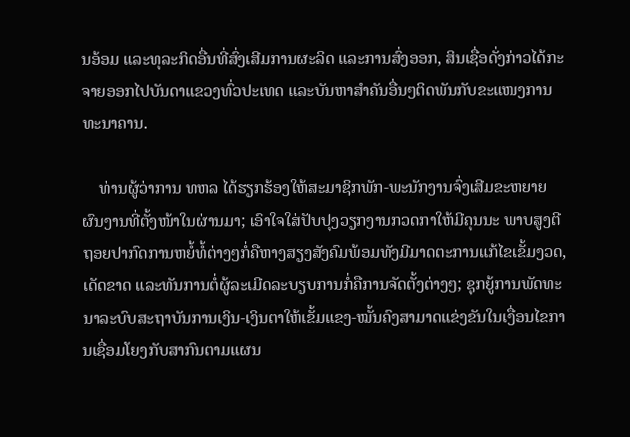ນອ້ອມ ແລະທຸລະກິດອື່ນທີ່ສົ່ງເສີມການຜະລິດ ແລະການສົ່ງອອກ, ສິນເຊື່ອດັ່ງກ່າວໄດ້ກະຈາຍອອກໄປບັນດາແຂວງທົ່ວປະເທດ ແລະບັນຫາສໍາຄັນອື່ນໆຕິດພັນກັບຂະແໜງການທະນາຄານ.

    ທ່ານຜູ້ວ່າການ ທຫລ ໄດ້ຮຽກຮ້ອງໃຫ້ສະມາຊິກພັກ-ພະນັກງານຈົ່ງເສີມຂະຫຍາຍຜົນງານທີ່ຕັ້ງໜ້າໃນຜ່ານມາ; ເອົາໃຈໃສ່ປັບປຸງວຽກງານກວດກາໃຫ້ມີຄຸນນະ ພາບສູງຕີຖອຍປາກົດການຫຍໍ້ທໍ້ຕ່າງໆກໍ່ຄືຫາງສຽງສັງຄົມພ້ອມທັງມີມາດຕະການແກ້ໄຂເຂັ້ມງວດ, ເດັດຂາດ ແລະທັນການຕໍ່ຜູ້ລະເມີດລະບຽບການກໍ່ຄືການຈັດຕັ້ງຕ່າງໆ; ຊຸກຍູ້ການພັດທະນາລະບົບສະຖາບັນການເງິນ-ເງິນຕາໃຫ້ເຂັ້ມແຂງ-ໝັ້ນຄົງສາມາດແຂ່ງຂັນໃນເງື່ອນໄຂການເຊື່ອມໂຍງກັບສາກົນຕາມແຜນ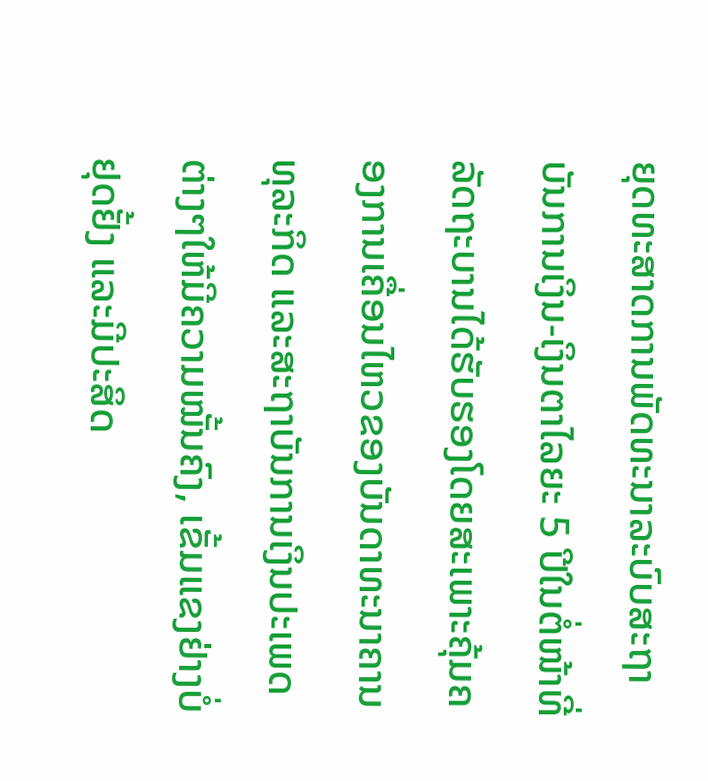ຍຸດທະສາດການພັດທະນາລະບົບສະຖາບັນການເງິນ-ເງິນຕາໄລຍະ 5 ປີໃນຕໍ່ໜ້າທີ່ລັດຖະບານໄດ້ຮັບຮອງໂດຍສະເພາະຄຸ້ມຄອງການເຄື່ອນໄຫວຂອງບັນດາທະນາຄານທຸລະກິດ ແລະສະຖາບັນການເງິນປະເພດຕ່າງໆໃຫ້ມີຄວາມໝັ້ນຄົງ, ເຂັ້ມແຂງຢ່າງບໍ່ຢຸດຢັ້ງ ແລະມີປະສິດ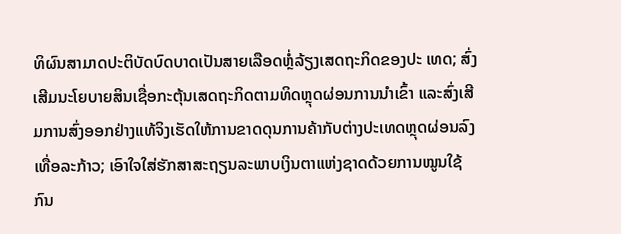ທິຜົນສາມາດປະຕິບັດບົດບາດເປັນສາຍເລືອດຫຼໍ່ລ້ຽງເສດຖະກິດຂອງປະ ເທດ; ສົ່ງເສີມນະໂຍບາຍສິນເຊື່ອກະຕຸ້ນເສດຖະກິດຕາມທິດຫຼຸດຜ່ອນການນໍາເຂົ້າ ແລະສົ່ງເສີມການສົ່ງອອກຢ່າງແທ້ຈິງເຮັດໃຫ້ການຂາດດຸນການຄ້າກັບຕ່າງປະເທດຫຼຸດຜ່ອນລົງເທື່ອລະກ້າວ; ເອົາໃຈໃສ່ຮັກສາສະຖຽນລະພາບເງິນຕາແຫ່ງຊາດດ້ວຍການໝູນໃຊ້ກົນ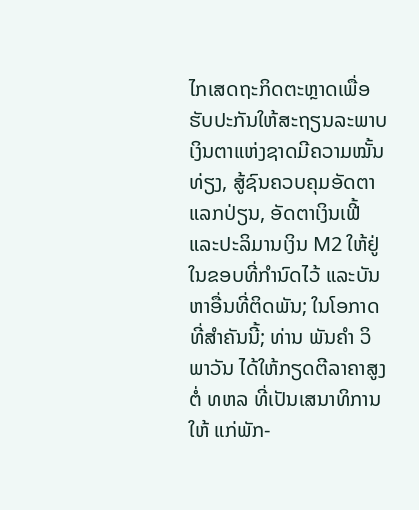ໄກເສດຖະກິດຕະຫຼາດເພື່ອຮັບປະກັນໃຫ້ສະຖຽນລະພາບເງິນຕາແຫ່ງຊາດມີຄວາມໝັ້ນທ່ຽງ, ສູ້ຊົນຄວບຄຸມອັດຕາແລກປ່ຽນ, ອັດຕາເງິນເຟີ້ ແລະປະລິມານເງິນ M2 ໃຫ້ຢູ່ໃນຂອບທີ່ກໍານົດໄວ້ ແລະບັນຫາອື່ນທີ່ຕິດພັນ; ໃນໂອກາດທີ່ສໍາຄັນນີ້; ທ່ານ ພັນຄໍາ ວິພາວັນ ໄດ້ໃຫ້ກຽດຕີລາຄາສູງຕໍ່ ທຫລ ທີ່ເປັນເສນາທິການໃຫ້ ແກ່ພັກ-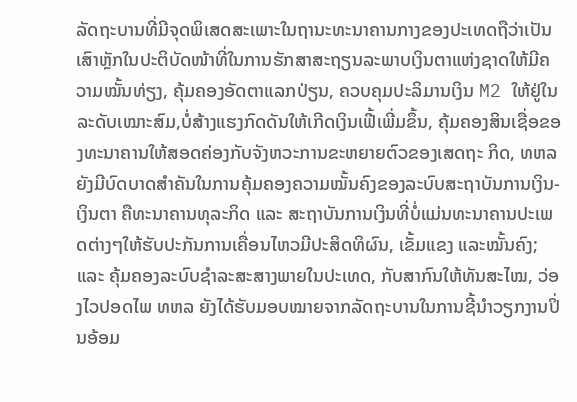ລັດຖະບານທີ່ມີຈຸດພິເສດສະເພາະໃນຖານະທະນາຄານກາງຂອງປະເທດຖືວ່າເປັນເສົາຫຼັກໃນປະຕິບັດໜ້າທີ່ໃນການຮັກສາສະຖຽນລະພາບເງິນຕາແຫ່ງຊາດໃຫ້ມີຄວາມໝັ້ນທ່ຽງ, ຄຸ້ມຄອງອັດຕາແລກປ່ຽນ, ຄວບຄຸມປະລິມານເງິນ M2 ໃຫ້ຢູ່ໃນລະດັບເໝາະສົມ,ບໍ່ສ້າງແຮງກົດດັນໃຫ້ເກີດເງິນເຟີ້ເພີ່ມຂຶ້ນ, ຄຸ້ມຄອງສິນເຊື່ອຂອງທະນາຄານໃຫ້ສອດຄ່ອງກັບຈັງຫວະການຂະຫຍາຍຕົວຂອງເສດຖະ ກິດ, ທຫລ ຍັງມີບົດບາດສໍາຄັນໃນການຄຸ້ມຄອງຄວາມໝັ້ນຄົງຂອງລະບົບສະຖາບັນການເງິນ-ເງິນຕາ ຄືທະນາຄານທຸລະກິດ ແລະ ສະຖາບັນການເງິນທີ່ບໍ່ແມ່ນທະນາຄານປະເພດຕ່າງໆໃຫ້ຮັບປະກັນການເຄື່ອນໄຫວມີປະສິດທິຜົນ, ເຂັ້ມແຂງ ແລະໝັ້ນຄົງ; ແລະ ຄຸ້ມຄອງລະບົບຊໍາລະສະສາງພາຍໃນປະເທດ, ກັບສາກົນໃຫ້ທັນສະໄໝ, ວ່ອງໄວປອດໄພ ທຫລ ຍັງໄດ້ຮັບມອບໝາຍຈາກລັດຖະບານໃນການຊີ້ນໍາວຽກງານປິ່ນອ້ອມ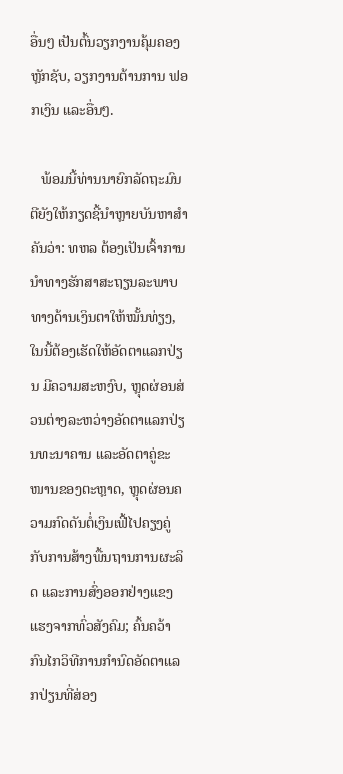ອື່ນໆ ເປັນຕົ້ນວຽກງານຄຸ້ມຄອງຫຼັກຊັບ, ວຽກງານຕ້ານການ ຟອກເງິນ ແລະອື່ນໆ.

   ພ້ອມນີ້ທ່ານນາຍົກລັດຖະມົນຕີຍັງໃຫ້ກຽດຊີ້ນໍາຫຼາຍບັນຫາສຳຄັນວ່າ: ທຫລ ຕ້ອງເປັນເຈົ້າການນໍາທາງຮັກສາສະຖຽນລະພາບທາງດ້ານເງິນຕາໃຫ້ໝັ້ນທ່ຽງ, ໃນນີ້ຕ້ອງເຮັດໃຫ້ອັດຕາແລກປ່ຽນ ມີຄວາມສະຫງົບ, ຫຼຸດຜ່ອນສ່ວນຕ່າງລະຫວ່າງອັດຕາແລກປ່ຽນທະນາຄານ ແລະອັດຕາຄູ່ຂະໜານຂອງຕະຫຼາດ, ຫຼຸດຜ່ອນຄວາມກົດດັນຕໍ່ເງິນເຟີ້ໄປຄຽງຄູ່ກັບການສ້າງພື້ນຖານການຜະລິດ ແລະການສົ່ງອອກຢ່າງແຂງແຮງຈາກທົ່ວສັງຄົມ; ຄົ້ນຄວ້າກົນໄກວິທີການກໍານົດອັດຕາແລກປ່ຽນທີ່ສ່ອງ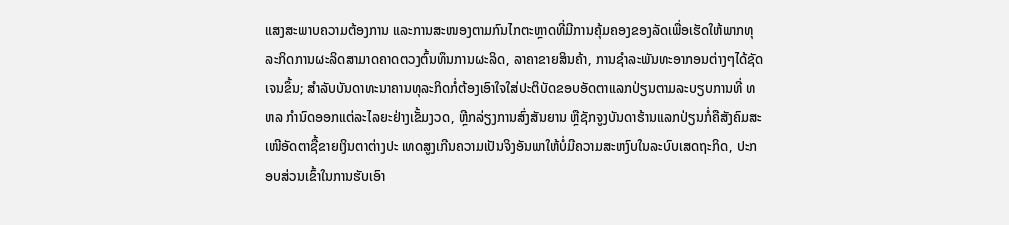ແສງສະພາບຄວາມຕ້ອງການ ແລະການສະໜອງຕາມກົນໄກຕະຫຼາດທີ່ມີການຄຸ້ມຄອງຂອງລັດເພື່ອເຮັດໃຫ້ພາກທຸລະກິດການຜະລິດສາມາດຄາດຕວງຕົ້ນທຶນການຜະລິດ, ລາຄາຂາຍສິນຄ້າ, ການຊໍາລະພັນທະອາກອນຕ່າງໆໄດ້ຊັດເຈນຂຶ້ນ; ສໍາລັບບັນດາທະນາຄານທຸລະກິດກໍ່ຕ້ອງເອົາໃຈໃສ່ປະຕິບັດຂອບອັດຕາແລກປ່ຽນຕາມລະບຽບການທີ່ ທຫລ ກໍານົດອອກແຕ່ລະໄລຍະຢ່າງເຂັ້ມງວດ, ຫຼີກລ່ຽງການສົ່ງສັນຍານ ຫຼືຊັກຈູງບັນດາຮ້ານແລກປ່ຽນກໍ່ຄືສັງຄົມສະເໜີອັດຕາຊື້ຂາຍເງິນຕາຕ່າງປະ ເທດສູງເກີນຄວາມເປັນຈິງອັນພາໃຫ້ບໍ່ມີຄວາມສະຫງົບໃນລະບົບເສດຖະກິດ, ປະກອບສ່ວນເຂົ້າໃນການຮັບເອົາ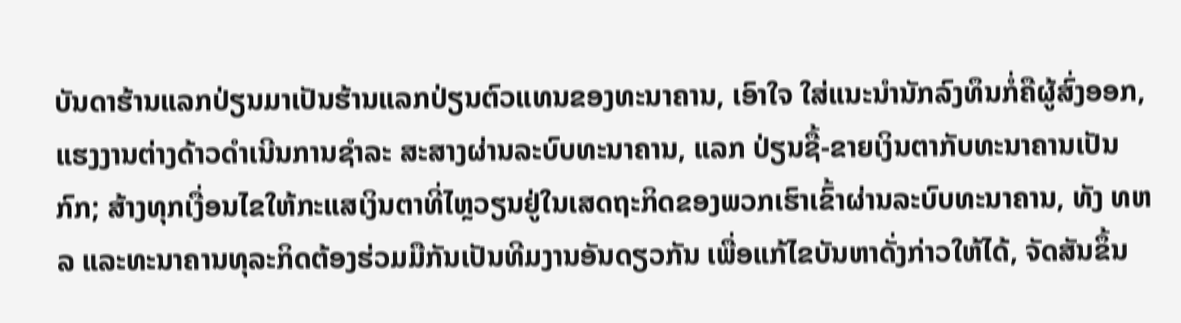ບັນດາຮ້ານແລກປ່ຽນມາເປັນຮ້ານແລກປ່ຽນຕົວແທນຂອງທະນາຄານ, ເອົາໃຈ ໃສ່ແນະນໍານັກລົງທຶນກໍ່ຄືຜູ້ສົ່ງອອກ, ແຮງງານຕ່າງດ້າວດໍາເນີນການຊໍາລະ ສະສາງຜ່ານລະບົບທະນາຄານ, ແລກ ປ່ຽນຊື້-ຂາຍເງິນຕາກັບທະນາຄານເປັນ ກົກ; ສ້າງທຸກເງື່ອນໄຂໃຫ້ກະແສເງິນຕາທີ່ໄຫຼວຽນຢູ່ໃນເສດຖະກິດຂອງພວກເຮົາເຂົ້າຜ່ານລະບົບທະນາຄານ, ທັງ ທຫລ ແລະທະນາຄານທຸລະກິດຕ້ອງຮ່ວມມືກັນເປັນທີມງານອັນດຽວກັນ ເພື່ອແກ້ໄຂບັນຫາດັ່ງກ່າວໃຫ້ໄດ້, ຈັດສັນຂຶ້ນ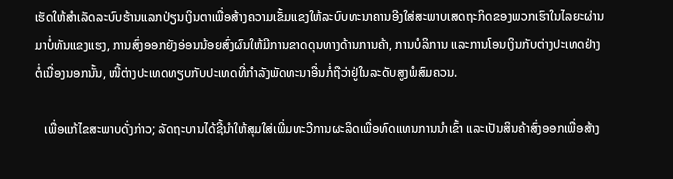ເຮັດໃຫ້ສໍາເລັດລະບົບຮ້ານແລກປ່ຽນເງິນຕາເພື່ອສ້າງຄວາມເຂັ້ມແຂງໃຫ້ລະບົບທະນາຄານອີງໃສ່ສະພາບເສດຖະກິດຂອງພວກເຮົາໃນໄລຍະຜ່ານມາບໍ່ທັນແຂງແຮງ, ການສົ່ງອອກຍັງອ່ອນນ້ອຍສົ່ງຜົນໃຫ້ມີການຂາດດຸນທາງດ້ານການຄ້າ, ການບໍລິການ ແລະການໂອນເງິນກັບຕ່າງປະເທດຢ່າງຕໍ່ເນື່ອງນອກນັ້ນ, ໜີ້ຕ່າງປະເທດທຽບກັບປະເທດທີ່ກໍາລັງພັດທະນາອື່ນກໍ່ຖືວ່າຢູ່ໃນລະດັບສູງພໍສົມຄວນ.

   ເພື່ອແກ້ໄຂສະພາບດັ່ງກ່າວ; ລັດຖະບານໄດ້ຊີ້ນໍາໃຫ້ສຸມໃສ່ເພີ່ມທະວີການຜະລິດເພື່ອທົດແທນການນໍາເຂົ້າ ແລະເປັນສິນຄ້າສົ່ງອອກເພື່ອສ້າງ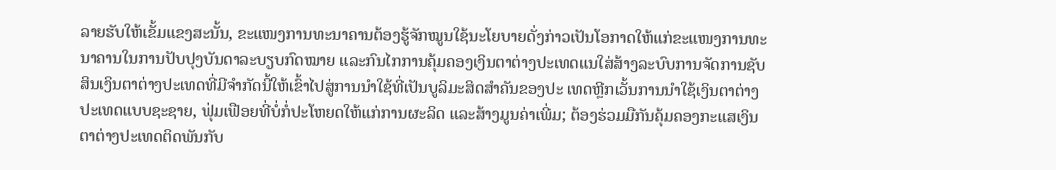ລາຍຮັບໃຫ້ເຂັ້ມແຂງສະນັ້ນ, ຂະແໜງການທະນາຄານຕ້ອງຮູ້ຈັກໝູນໃຊ້ນະໂຍບາຍດັ່ງກ່າວເປັນໂອກາດໃຫ້ແກ່ຂະແໜງການທະນາຄານໃນການປັບປຸງບັນດາລະບຽບກົດໝາຍ ແລະກົນໄກການຄຸ້ມຄອງເງິນຕາຕ່າງປະເທດແນໃສ່ສ້າງລະບົບການຈັດການຊັບສິນເງິນຕາຕ່າງປະເທດທີ່ມີຈໍາກັດນີ້ໃຫ້ເຂົ້າໄປສູ່ການນໍາໃຊ້ທີ່ເປັນບູລິມະສິດສໍາຄັນຂອງປະ ເທດຫຼີກເວັ້ນການນໍາໃຊ້ເງິນຕາຕ່າງປະເທດແບບຊະຊາຍ, ຟຸ່ມເຟືອຍທີ່ບໍ່ກໍ່ປະໂຫຍດໃຫ້ແກ່ການຜະລິດ ແລະສ້າງມູນຄ່າເພີ່ມ; ຕ້ອງຮ່ວມມືກັນຄຸ້ມຄອງກະແສເງິນຕາຕ່າງປະເທດຕິດພັນກັບ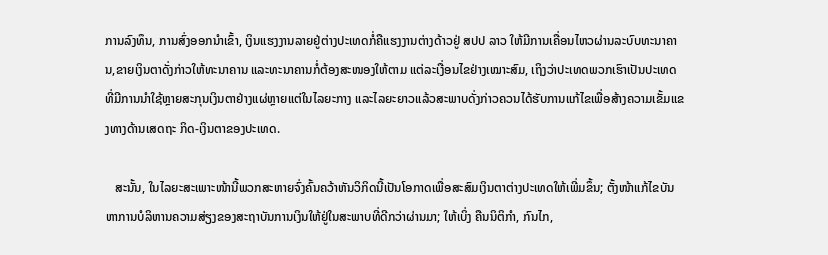ການລົງທຶນ, ການສົ່ງອອກນໍາເຂົ້າ, ເງິນແຮງງານລາຍຢູ່ຕ່າງປະເທດກໍ່ຄືແຮງງານຕ່າງດ້າວຢູ່ ສປປ ລາວ ໃຫ້ມີການເຄື່ອນໄຫວຜ່ານລະບົບທະນາຄານ,ຂາຍເງິນຕາດັ່ງກ່າວໃຫ້ທະນາຄານ ແລະທະນາຄານກໍ່ຕ້ອງສະໜອງໃຫ້ຕາມ ແຕ່ລະເງື່ອນໄຂຢ່າງເໝາະສົມ, ເຖິງວ່າປະເທດພວກເຮົາເປັນປະເທດທີ່ມີການນໍາໃຊ້ຫຼາຍສະກຸນເງິນຕາຢ່າງແຜ່ຫຼາຍແຕ່ໃນໄລຍະກາງ ແລະໄລຍະຍາວແລ້ວສະພາບດັ່ງກ່າວຄວນໄດ້ຮັບການແກ້ໄຂເພື່ອສ້າງຄວາມເຂັ້ມແຂງທາງດ້ານເສດຖະ ກິດ-ເງິນຕາຂອງປະເທດ.

   ສະນັ້ນ, ໃນໄລຍະສະເພາະໜ້ານີ້ພວກສະຫາຍຈົ່ງຄົ້ນຄວ້າຫັນວິກິດນີ້ເປັນໂອກາດເພື່ອສະສົມເງິນຕາຕ່າງປະເທດໃຫ້ເພີ່ມຂຶ້ນ; ຕັ້ງໜ້າແກ້ໄຂບັນຫາການບໍລິຫານຄວາມສ່ຽງຂອງສະຖາບັນການເງິນໃຫ້ຢູ່ໃນສະພາບທີ່ດີກວ່າຜ່ານມາ; ໃຫ້ເບິ່ງ ຄືນນິຕິກໍາ, ກົນໄກ,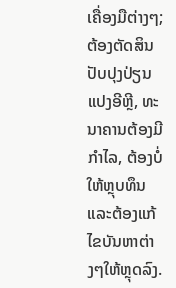ເຄື່ອງມືຕ່າງໆ; ຕ້ອງຕັດສິນປັບປຸງປ່ຽນແປງອີຫຼີ, ທະນາຄານຕ້ອງມີກໍາໄລ, ຕ້ອງບໍ່ໃຫ້ຫຼຸບທຶນ ແລະຕ້ອງແກ້ໄຂບັນຫາຕ່າງໆໃຫ້ຫຼຸດລົງ.